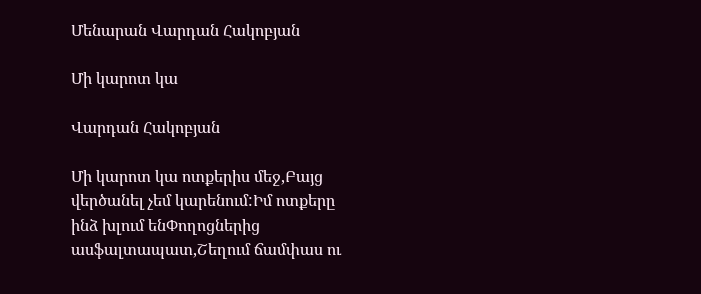Մենարան Վարդան Հակոբյան

Մի կարոտ կա

Վարդան Հակոբյան

Մի կարոտ կա ոտքերիս մեջ,Բայց վերծանել չեմ կարենում:Իմ ոտքերը ինձ խլում ենՓողոցներից ասֆալտապատ,Շեղում ճամփաս ու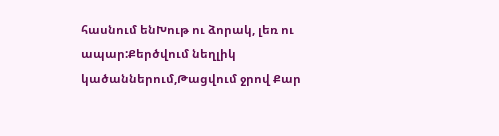հասնում ենԽութ ու ձորակ, լեռ ու ապար:Քերծվում նեղլիկ կածաններում,Թացվում ջրով Քար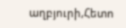աղբյուրի,Հետո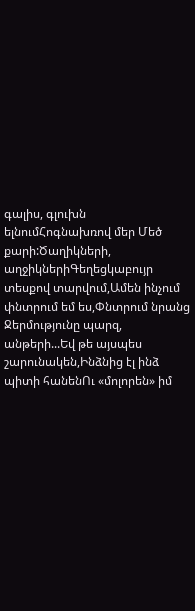գալիս, գլուխն ելնումՀոգնախռով մեր Մեծ քարի:Ծաղիկների, աղջիկներիԳեղեցկաբույր տեսքով տարվում,Ամեն ինչում փնտրում եմ ես,Փնտրում նրանց Ջերմությունը պարզ, անթերի...Եվ թե այսպես շարունակեն,Ինձնից էլ ինձ պիտի հանենՈւ «մոլորեն» իմ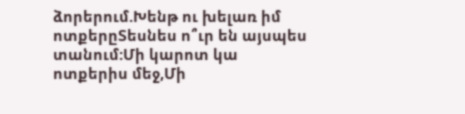ձորերում.Խենթ ու խելառ իմ ոտքերըՏեսնես ո՞ւր են այսպես տանում:Մի կարոտ կա ոտքերիս մեջ,Մի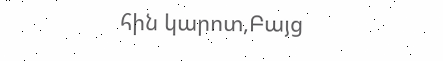հին կարոտ,Բայց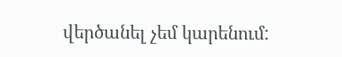վերծանել չեմ կարենում: